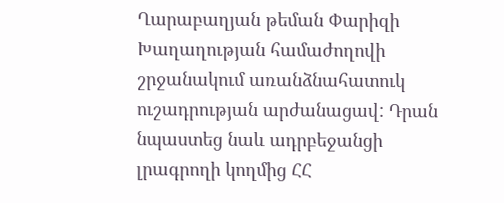Ղարաբաղյան թեման Փարիզի Խաղաղության համաժողովի շրջանակում առանձնահատուկ ուշադրության արժանացավ: Դրան նպաստեց նաև ադրբեջանցի լրագրողի կողմից ՀՀ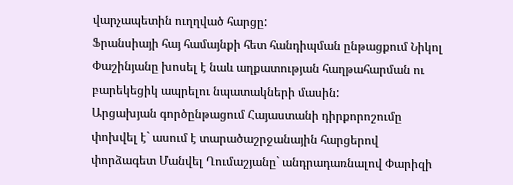վարչապետին ուղղված հարցը:
Ֆրանսիայի հայ համայնքի հետ հանդիպման ընթացքում Նիկոլ Փաշինյանը խոսել է նաև աղքատության հաղթահարման ու բարեկեցիկ ապրելու նպատակների մասին:
Արցախյան գործընթացում Հայաստանի դիրքորոշումը փոխվել է` ասում է տարածաշրջանային հարցերով փորձագետ Մանվել Ղումաշյանը` անդրադառնալով Փարիզի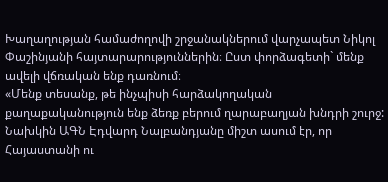Խաղաղության համաժողովի շրջանակներում վարչապետ Նիկոլ Փաշինյանի հայտարարություններին։ Ըստ փորձագետի` մենք ավելի վճռական ենք դառնում։
«Մենք տեսանք, թե ինչպիսի հարձակողական քաղաքականություն ենք ձեռք բերում ղարաբաղյան խնդրի շուրջ: Նախկին ԱԳՆ Էդվարդ Նալբանդյանը միշտ ասում էր, որ Հայաստանի ու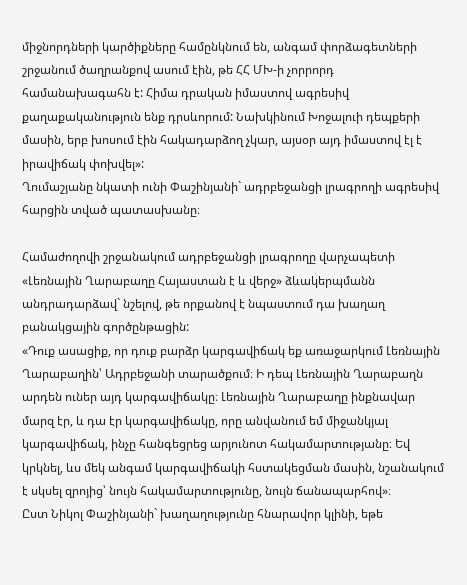միջնորդների կարծիքները համընկնում են, անգամ փորձագետների շրջանում ծաղրանքով ասում էին, թե ՀՀ ՄԽ-ի չորրորդ համանախագահն է: Հիմա դրական իմաստով ագրեսիվ քաղաքականություն ենք դրսևորում: Նախկինում Խոջալուի դեպքերի մասին, երբ խոսում էին հակադարձող չկար, այսօր այդ իմաստով էլ է իրավիճակ փոխվել»:
Ղումաշյանը նկատի ունի Փաշինյանի` ադրբեջանցի լրագրողի ագրեսիվ հարցին տված պատասխանը։

Համաժողովի շրջանակում ադրբեջանցի լրագրողը վարչապետի «Լեռնային Ղարաբաղը Հայաստան է և վերջ» ձևակերպմանն անդրադարձավ` նշելով, թե որքանով է նպաստում դա խաղաղ բանակցային գործընթացին:
«Դուք ասացիք, որ դուք բարձր կարգավիճակ եք առաջարկում Լեռնային Ղարաբաղին՝ Ադրբեջանի տարածքում։ Ի դեպ Լեռնային Ղարաբաղն արդեն ուներ այդ կարգավիճակը։ Լեռնային Ղարաբաղը ինքնավար մարզ էր, և դա էր կարգավիճակը, որը անվանում եմ միջանկյալ կարգավիճակ, ինչը հանգեցրեց արյունոտ հակամարտությանը։ Եվ կրկնել, ևս մեկ անգամ կարգավիճակի հստակեցման մասին, նշանակում է սկսել զրոյից՝ նույն հակամարտությունը, նույն ճանապարհով»։
Ըստ Նիկոլ Փաշինյանի` խաղաղությունը հնարավոր կլինի, եթե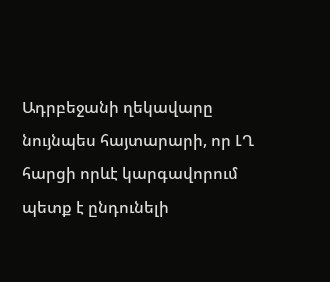Ադրբեջանի ղեկավարը նույնպես հայտարարի, որ ԼՂ հարցի որևէ կարգավորում պետք է ընդունելի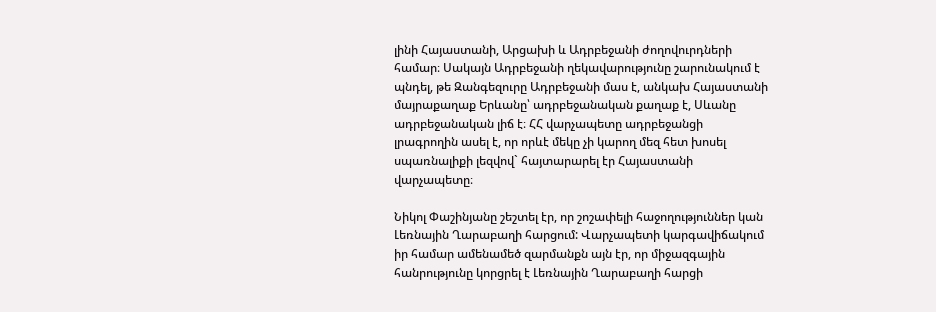լինի Հայաստանի, Արցախի և Ադրբեջանի ժողովուրդների համար։ Սակայն Ադրբեջանի ղեկավարությունը շարունակում է պնդել, թե Զանգեզուրը Ադրբեջանի մաս է, անկախ Հայաստանի մայրաքաղաք Երևանը՝ ադրբեջանական քաղաք է, Սևանը ադրբեջանական լիճ է։ ՀՀ վարչապետը ադրբեջանցի լրագրողին ասել է, որ որևէ մեկը չի կարող մեզ հետ խոսել սպառնալիքի լեզվով` հայտարարել էր Հայաստանի վարչապետը։

Նիկոլ Փաշինյանը շեշտել էր, որ շոշափելի հաջողություններ կան Լեռնային Ղարաբաղի հարցում: Վարչապետի կարգավիճակում իր համար ամենամեծ զարմանքն այն էր, որ միջազգային հանրությունը կորցրել է Լեռնային Ղարաբաղի հարցի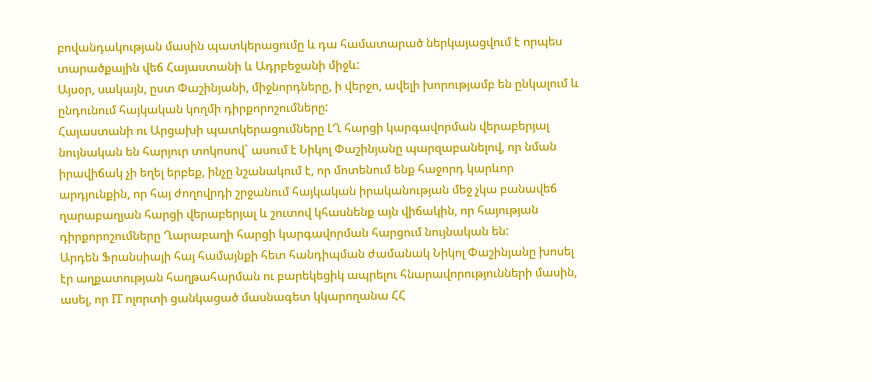բովանդակության մասին պատկերացումը և դա համատարած ներկայացվում է որպես տարածքային վեճ Հայաստանի և Ադրբեջանի միջև:
Այսօր, սակայն, ըստ Փաշինյանի, միջնորդները, ի վերջո, ավելի խորությամբ են ընկալում և ընդունում հայկական կողմի դիրքորոշումները:
Հայաստանի ու Արցախի պատկերացումները ԼՂ հարցի կարգավորման վերաբերյալ նույնական են հարյուր տոկոսով` ասում է Նիկոլ Փաշինյանը պարզաբանելով, որ նման իրավիճակ չի եղել երբեք, ինչը նշանակում է, որ մոտենում ենք հաջորդ կարևոր արդյունքին, որ հայ ժողովրդի շրջանում հայկական իրականության մեջ չկա բանավեճ ղարաբաղյան հարցի վերաբերյալ և շուտով կհասնենք այն վիճակին, որ հայության դիրքորոշումները Ղարաբաղի հարցի կարգավորման հարցում նույնական են:
Արդեն Ֆրանսիայի հայ համայնքի հետ հանդիպման ժամանակ Նիկոլ Փաշինյանը խոսել էր աղքատության հաղթահարման ու բարեկեցիկ ապրելու հնարավորությունների մասին, ասել, որ IT ոլորտի ցանկացած մասնագետ կկարողանա ՀՀ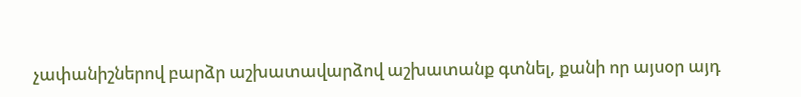չափանիշներով բարձր աշխատավարձով աշխատանք գտնել, քանի որ այսօր այդ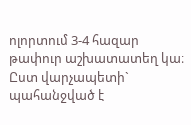ոլորտում 3-4 հազար թափուր աշխատատեղ կա։ Ըստ վարչապետի` պահանջված է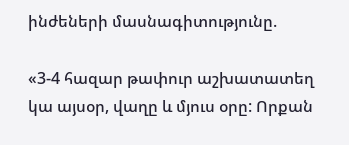ինժեների մասնագիտությունը.

«3-4 հազար թափուր աշխատատեղ կա այսօր, վաղը և մյուս օրը: Որքան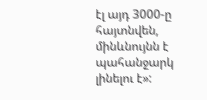էլ այդ 3000-ը հայտնվեն, մինևնույնն է պահանջարկ լինելու է»: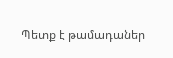Պետք է թամադաներ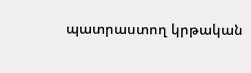պատրաստող կրթական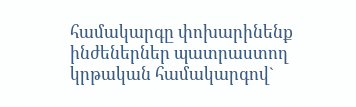համակարգը փոխարինենք ինժեներներ պատրաստող կրթական համակարգով`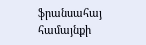ֆրանսահայ համայնքի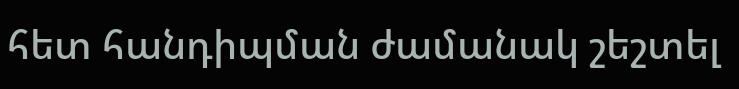հետ հանդիպման ժամանակ շեշտել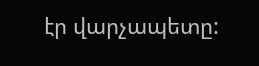էր վարչապետը: